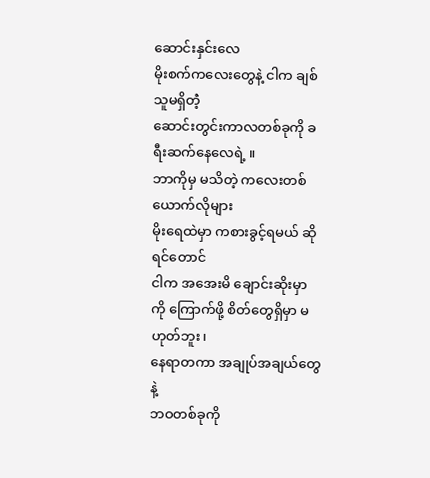ဆောင်းနှင်းလေ
မိုးစက်ကလေးတွေနဲ့ ငါက ချစ်သူမရှိတဲံ့
ဆောင်းတွင်းကာလတစ်ခုကို ခရီးဆက်နေလေရဲ့ ။
ဘာကိုမှ မသိတဲ့ ကလေးတစ်ယောက်လိုများ
မိုးရေထဲမှာ ကစားခွင့်ရမယ် ဆိုရင်တောင်
ငါက အအေးမိ ချောင်းဆိုးမှာ ကို ကြောက်ဖို့ စိတ်တွေရှိမှာ မဟုတ်ဘူး၊
နေရာတကာ အချုပ်အချယ်တွေနဲ့
ဘဝတစ်ခုကို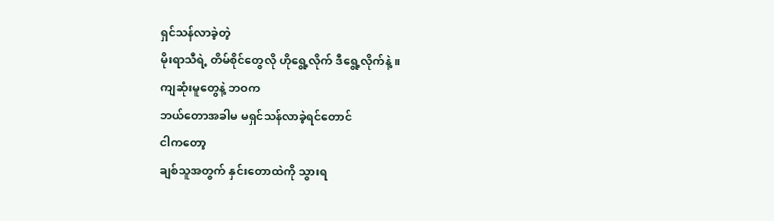ရှင်သန်လာခဲ့တဲ့
မိုးရာသီရဲ့ တိမ်စိုင်တွေလို ဟိုရွေ့လိုက် ဒီရွေ့လိုက်နဲ့ ။
ကျဆုံးမူတွေနဲ့ ဘဝက
ဘယ်တောအခါမ မရှင်သန်လာခဲ့ရင်တောင်
ငါကတော့
ချစ်သူအတွက် နှင်းတောထဲကို သွားရ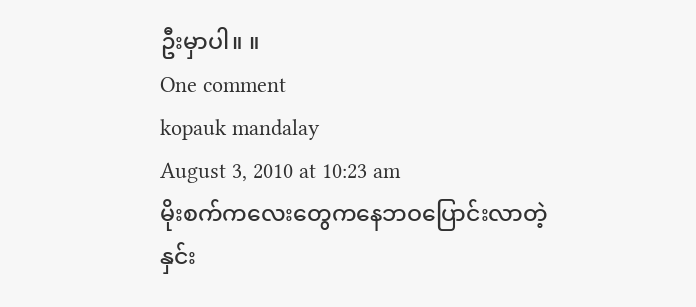ဦးမှာပါ။ ။
One comment
kopauk mandalay
August 3, 2010 at 10:23 am
မိုးစက်ကလေးတွေကနေဘဝပြောင်းလာတဲ့
နှင်း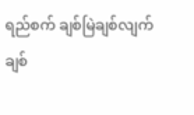ရည်စက် ချစ်မြဲချစ်လျက်
ချစ်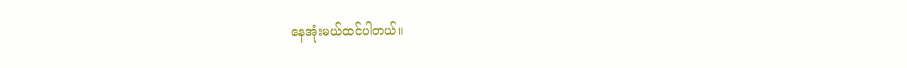နေအုံးမယ်ထင်ပါတယ်။